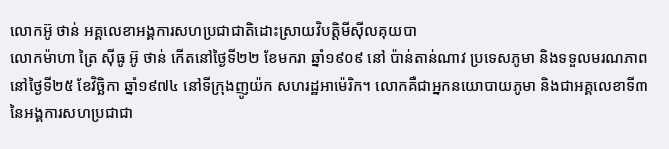លោកអ៊ូ ថាន់ អគ្គលេខាអង្គការសហប្រជាជាតិដោះស្រាយវិបត្តិមីស៊ីលគុយបា
លោកម៉ាហា ត្រៃ ស៊ីធូ អ៊ូ ថាន់ កើតនៅថ្ងៃទី២២ ខែមករា ឆ្នាំ១៩០៩ នៅ ប៉ាន់តាន់ណាវ ប្រទេសភូមា និងទទួលមរណភាពនៅថ្ងៃទី២៥ ខែវិច្ឆិកា ឆ្នាំ១៩៧៤ នៅទីក្រុងញូយ៉ក សហរដ្ឋអាម៉េរិក។ លោកគឺជាអ្នកនយោបាយភូមា និងជាអគ្គលេខាទី៣ នៃអង្គការសហប្រជាជា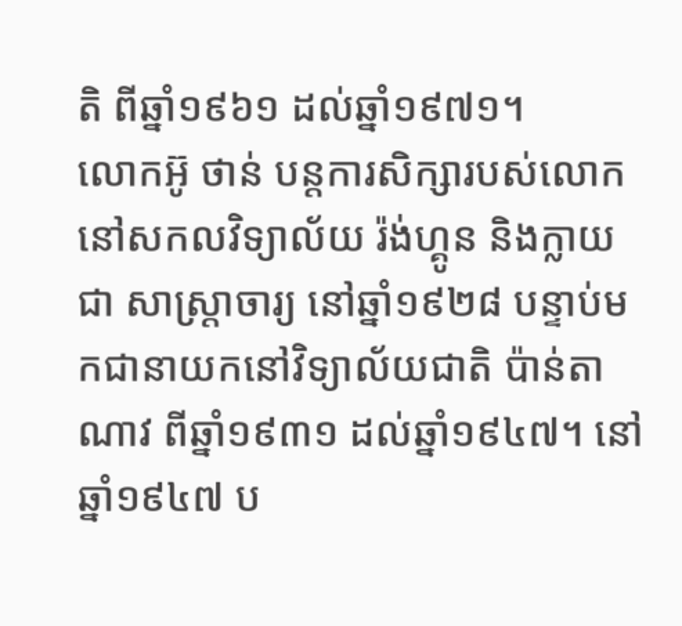តិ ពីឆ្នាំ១៩៦១ ដល់ឆ្នាំ១៩៧១។
លោកអ៊ូ ថាន់ បន្តការសិក្សារបស់លោកនៅសកលវិទ្យាល័យ រ៉ង់ហ្គូន និងក្លាយជា សាស្រ្តាចារ្យ នៅឆ្នាំ១៩២៨ បន្ទាប់មកជានាយកនៅវិទ្យាល័យជាតិ ប៉ាន់តាណាវ ពីឆ្នាំ១៩៣១ ដល់ឆ្នាំ១៩៤៧។ នៅឆ្នាំ១៩៤៧ ប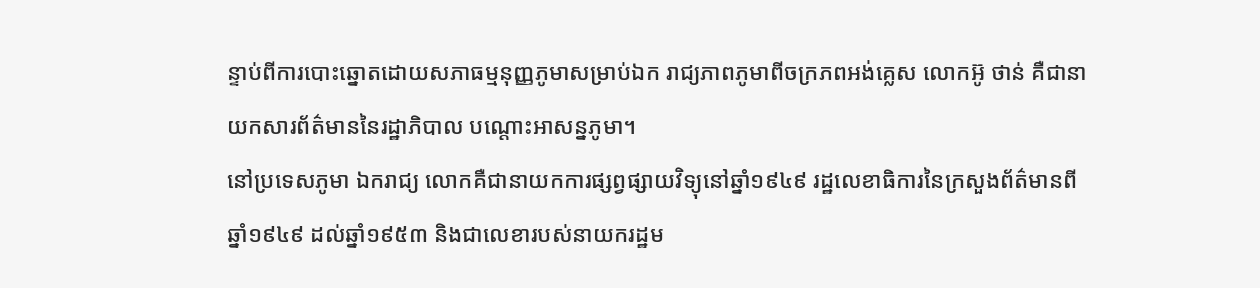ន្ទាប់ពីការបោះឆ្នោតដោយសភាធម្មនុញ្ញភូមាសម្រាប់ឯក រាជ្យភាពភូមាពីចក្រភពអង់គ្លេស លោកអ៊ូ ថាន់ គឺជានាយកសារព័ត៌មាននៃរដ្ឋាភិបាល បណ្តោះអាសន្នភូមា។
នៅប្រទេសភូមា ឯករាជ្យ លោកគឺជានាយកការផ្សព្វផ្សាយវិទ្យុនៅឆ្នាំ១៩៤៩ រដ្ឋលេខាធិការនៃក្រសួងព័ត៌មានពីឆ្នាំ១៩៤៩ ដល់ឆ្នាំ១៩៥៣ និងជាលេខារបស់នាយករដ្ឋម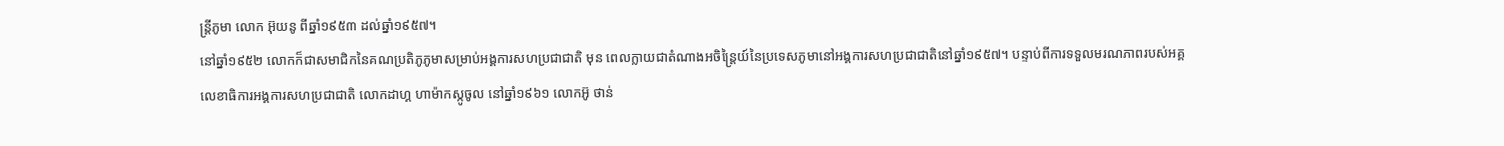ន្រ្តីភូមា លោក អ៊ុយនូ ពីឆ្នាំ១៩៥៣ ដល់ឆ្នាំ១៩៥៧។
នៅឆ្នាំ១៩៥២ លោកក៏ជាសមាជិកនៃគណប្រតិភូភូមាសម្រាប់អង្គការសហប្រជាជាតិ មុន ពេលក្លាយជាតំណាងអចិន្ត្រៃយ៍នៃប្រទេសភូមានៅអង្គការសហប្រជាជាតិនៅឆ្នាំ១៩៥៧។ បន្ទាប់ពីការទទួលមរណភាពរបស់អគ្គលេខាធិការអង្គការសហប្រជាជាតិ លោកដាហ្គ ហាម៉ាកស្កូចូល នៅឆ្នាំ១៩៦១ លោកអ៊ូ ថាន់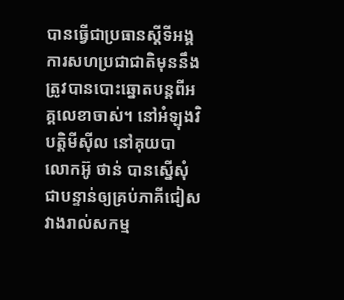បានធ្វើជាប្រធានស្តីទីអង្គការសហប្រជាជាតិមុននឹងត្រូវបានបោះឆ្នោតបន្តពីអគ្គលេខាចាស់។ នៅអំឡុងវិបត្តិមីស៊ីល នៅគុយបា លោកអ៊ូ ថាន់ បានស្នើសុំជាបន្ទាន់ឲ្យគ្រប់ភាគីជៀសវាងរាល់សកម្ម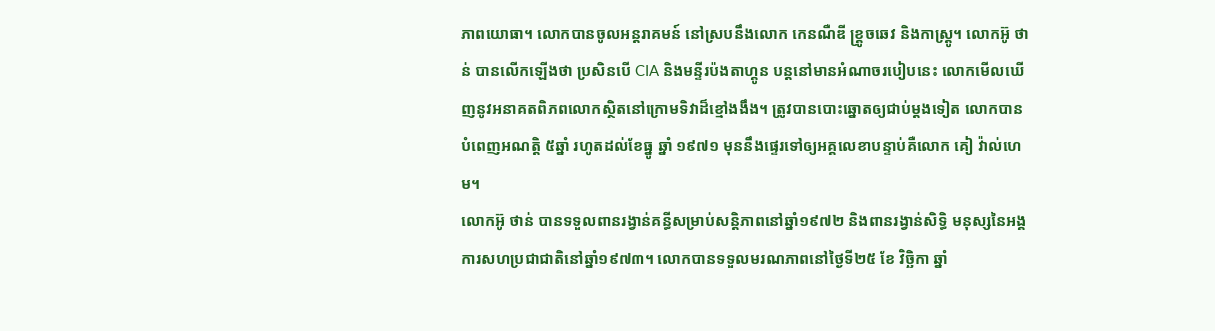ភាពយោធា។ លោកបានចូលអន្តរាគមន៍ នៅស្របនឹងលោក កេនណឺឌី ខ្រ្គូចឆេវ និងកាស្ត្រូ។ លោកអ៊ូ ថាន់ បានលើកឡើងថា ប្រសិនបើ CIA និងមន្ទីរប៉ងតាហ្គូន បន្តនៅមានអំណាចរបៀបនេះ លោកមើលឃើញនូវអនាគតពិភពលោកស្ថិតនៅក្រោមទិវាដ៏ខ្មៅងងឹង។ ត្រូវបានបោះឆ្នោតឲ្យជាប់ម្តងទៀត លោកបាន បំពេញអណត្តិ ៥ឆ្នាំ រហូតដល់ខែធ្នូ ឆ្នាំ ១៩៧១ មុននឹងផ្ទេរទៅឲ្យអគ្គលេខាបន្ទាប់គឺលោក គៀ វ៉ាល់ហេម។
លោកអ៊ូ ថាន់ បានទទួលពានរង្វាន់គន្ធីសម្រាប់សន្តិភាពនៅឆ្នាំ១៩៧២ និងពានរង្វាន់សិទ្ធិ មនុស្សនៃអង្គការសហប្រជាជាតិនៅឆ្នាំ១៩៧៣។ លោកបានទទួលមរណភាពនៅថ្ងៃទី២៥ ខែ វិច្ឆិកា ឆ្នាំ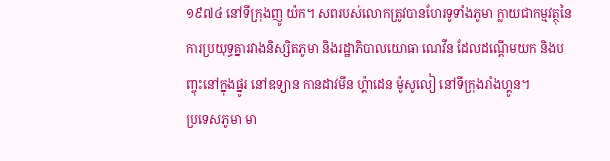១៩៧៤ នៅទីក្រុងញូ យ៉ក។ សពរបស់លោកត្រូវបានហែរទូទាំងភូមា ក្លាយជាកម្មវត្ថុនៃការប្រយុទ្ធគ្នារវាងនិស្សិតភូមា និងរដ្ឋាភិបាលយោធា ណេវីន ដែលដណ្តើមយក និងបញ្ចុះនៅក្នុងផ្នូរ នៅឧទ្យាន កានដាវមីន ហ្គ៉ាដេន ម៉ូសូលៀ នៅទីក្រុងរាំងហ្គូន។
ប្រទេសភូមា មា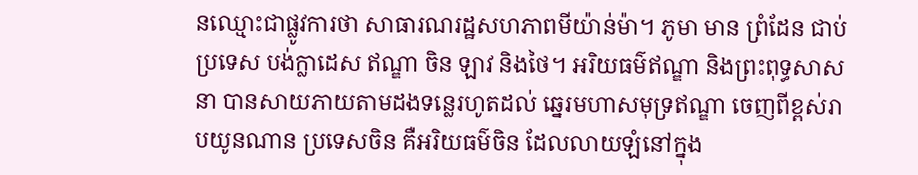នឈ្មោះជាផ្លូវការថា សាធារណរដ្ឋសហភាពមីយ៉ាន់ម៉ា។ ភូមា មាន ព្រំដែន ជាប់ប្រទេស បង់ក្លាដេស ឥណ្ឌា ចិន ឡាវ និងថៃ។ អរិយធម៌ឥណ្ឌា និងព្រះពុទ្ធសាសនា បានសាយភាយតាមដងទន្លេរហូតដល់ ឆ្នេរមហាសមុទ្រឥណ្ឌា ចេញពីខ្ពស់រាបយូនណាន ប្រទេសចិន គឺអរិយធម៌ចិន ដែលលាយឡំនៅក្នុង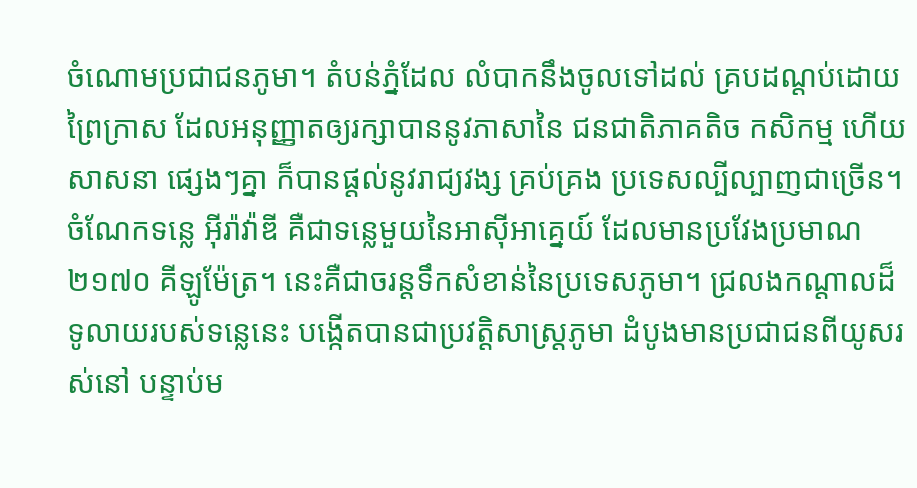ចំណោមប្រជាជនភូមា។ តំបន់ភ្នំដែល លំបាកនឹងចូលទៅដល់ គ្របដណ្តប់ដោយព្រៃក្រាស ដែលអនុញ្ញាតឲ្យរក្សាបាននូវភាសានៃ ជនជាតិភាគតិច កសិកម្ម ហើយសាសនា ផ្សេងៗគ្នា ក៏បានផ្តល់នូវរាជ្យវង្ស គ្រប់គ្រង ប្រទេសល្បីល្បាញជាច្រើន។
ចំណែកទន្លេ អ៊ីរ៉ាវ៉ាឌី គឺជាទន្លេមួយនៃអាស៊ីអាគ្នេយ៍ ដែលមានប្រវែងប្រមាណ ២១៧០ គីឡូម៉ែត្រ។ នេះគឺជាចរន្តទឹកសំខាន់នៃប្រទេសភូមា។ ជ្រលងកណ្តាលដ៏ទូលាយរបស់ទន្លេនេះ បង្កើតបានជាប្រវត្តិសាស្រ្តភូមា ដំបូងមានប្រជាជនពីយូសរស់នៅ បន្ទាប់ម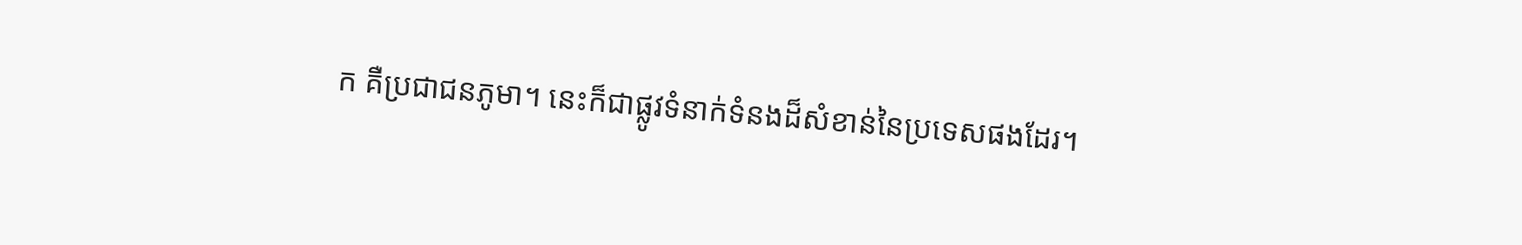ក គឺប្រជាជនភូមា។ នេះក៏ជាផ្លូវទំនាក់ទំនងដ៏សំខាន់នៃប្រទេសផងដែរ។